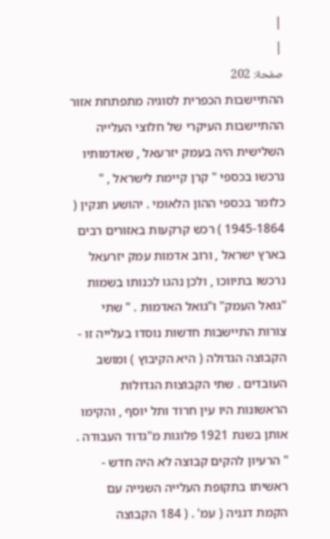|
|
صفحة: 202
ההתיישבות הכפרית לסוגיה מתפתחת אזור ההתיישבות העיקרי של חלוצי העלייה השלישית היה בעמק יזרעאל , שאדמותיו נרכשו בכספי " קרן קיימת לישראל , " כלומר בכספי ההון הלאומי . יהושע חנקין ( 1945-1864 ) רכש קרקעות באזורים רבים בארץ ישראל , ורוב אדמות עמק יזרעאל נרכשו בתיווכו , ולכן נהגו לכנותו בשמות "גואל העמק" ו"גואל האדמות . " שתי צורות התיישבות חדשות נוסדו בעלייה זו - הקבוצה הגדולה ( היא הקיבוץ ) ומושב העובדים . שתי הקבוצות הגדולות הראשונות היו עין חרוד ותל יוסף , והקימו אותן בשנת 1921 פלוגות מ"גדוד העבודה . " הרעיון להקים קבוצה לא היה חדש - ראשיתו בתקופת העלייה השנייה עם הקמת דגניה ( עמ' . ( 184 הקבוצה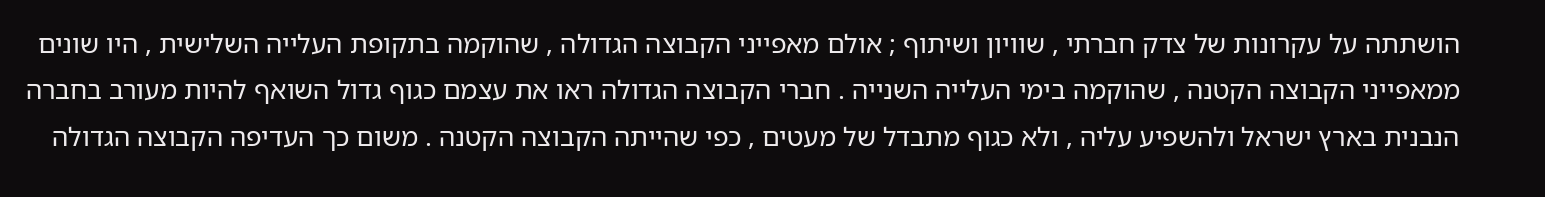הושתתה על עקרונות של צדק חברתי , שוויון ושיתוף ; אולם מאפייני הקבוצה הגדולה , שהוקמה בתקופת העלייה השלישית , היו שונים ממאפייני הקבוצה הקטנה , שהוקמה בימי העלייה השנייה . חברי הקבוצה הגדולה ראו את עצמם כגוף גדול השואף להיות מעורב בחברה הנבנית בארץ ישראל ולהשפיע עליה , ולא כגוף מתבדל של מעטים , כפי שהייתה הקבוצה הקטנה . משום כך העדיפה הקבוצה הגדולה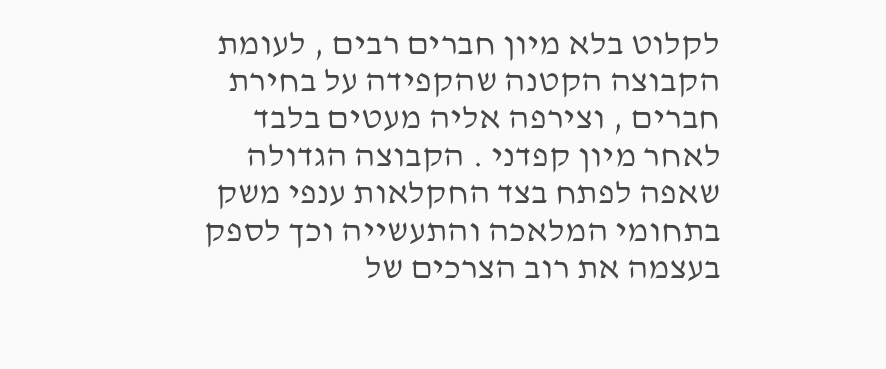לקלוט בלא מיון חברים רבים , לעומת הקבוצה הקטנה שהקפידה על בחירת חברים , וצירפה אליה מעטים בלבד לאחר מיון קפדני . הקבוצה הגדולה שאפה לפתח בצד החקלאות ענפי משק בתחומי המלאכה והתעשייה וכך לספק בעצמה את רוב הצרכים של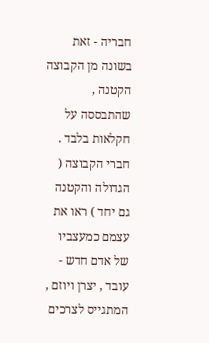חבריה - זאת בשונה מן הקבוצה הקטנה , שהתבססה על חקלאות בלבד . חברי הקבוצה ( הגדולה והקטנה גם יחד ) ראו את עצמם כמעצביו של אדם חדש - עובד , יצרן ויוזם , המתגייס לצרכים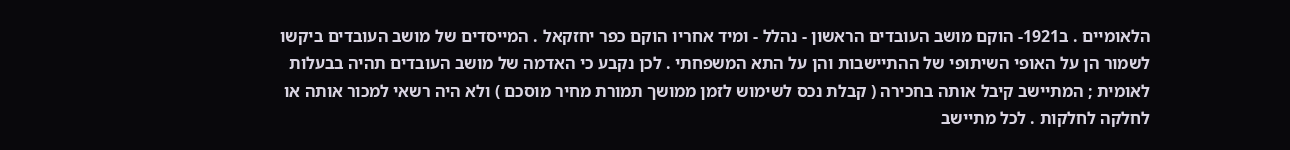הלאומיים . ב1921- הוקם מושב העובדים הראשון - נהלל - ומיד אחריו הוקם כפר יחזקאל . המייסדים של מושב העובדים ביקשו לשמור הן על האופי השיתופי של ההתיישבות והן על התא המשפחתי . לכן נקבע כי האדמה של מושב העובדים תהיה בבעלות לאומית ; המתיישב קיבל אותה בחכירה ( קבלת נכס לשימוש לזמן ממושך תמורת מחיר מוסכם ) ולא היה רשאי למכור אותה או לחלקה לחלקות . לכל מתיישב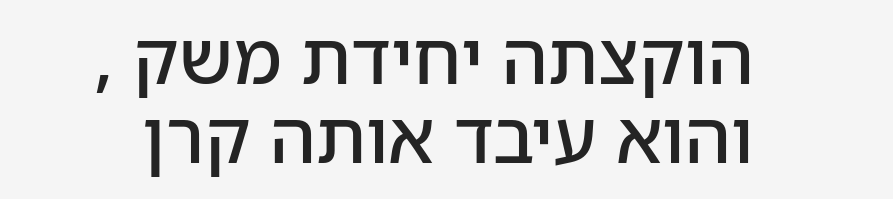הוקצתה יחידת משק , והוא עיבד אותה קרן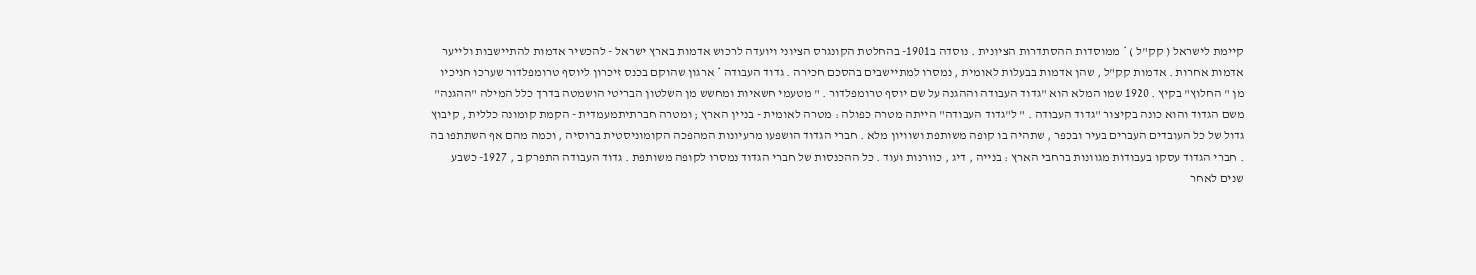קיימת לישראל ( קק"ל ) * ממוסדות ההסתדרות הציונית . נוסדה ב1901- בהחלטת הקונגרס הציוני ויועדה לרכוש אדמות בארץ ישראל - להכשיר אדמות להתיישבות ולייער אדמות אחרות . אדמות קק"ל , שהן אדמות בבעלות לאומית , נמסרו למתיישבים בהסכם חכירה . גדוד העבודה * ארגון שהוקם בכנס זיכרון ליוסף טרומפלדור שערכו חניכיו מן " החלוץ" בקיץ . 1920 שמו המלא הוא "גדוד העבודה וההגנה על שם יוסף טרומפלדור . " מטעמי חשאיות ומחשש מן השלטון הבריטי הושמטה בדרך כלל המילה "ההגנה" משם הגדוד והוא כונה בקיצור "גדוד העבודה . " ל"גדוד העבודה" הייתה מטרה כפולה : מטרה לאומית - בניין הארץ ; ומטרה חברתיתמעמדית - הקמת קומונה כללית , קיבוץ גדול של כל העובדים העברים בעיר ובכפר , שתהיה בו קופה משותפת ושוויון מלא . חברי הגדוד הושפעו מרעיונות המהפכה הקומוניסטית ברוסיה , וכמה מהם אף השתתפו בה . חברי הגדוד עסקו בעבודות מגוונות ברחבי הארץ : בנייה , דיג , כוורנות ועוד . כל ההכנסות של חברי הגדוד נמסרו לקופה משותפת . גדוד העבודה התפרק ב , 1927- כשבע שנים לאחר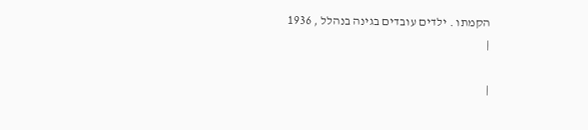הקמתו . ילדים עובדים בגינה בנהלל , 1936
|

|